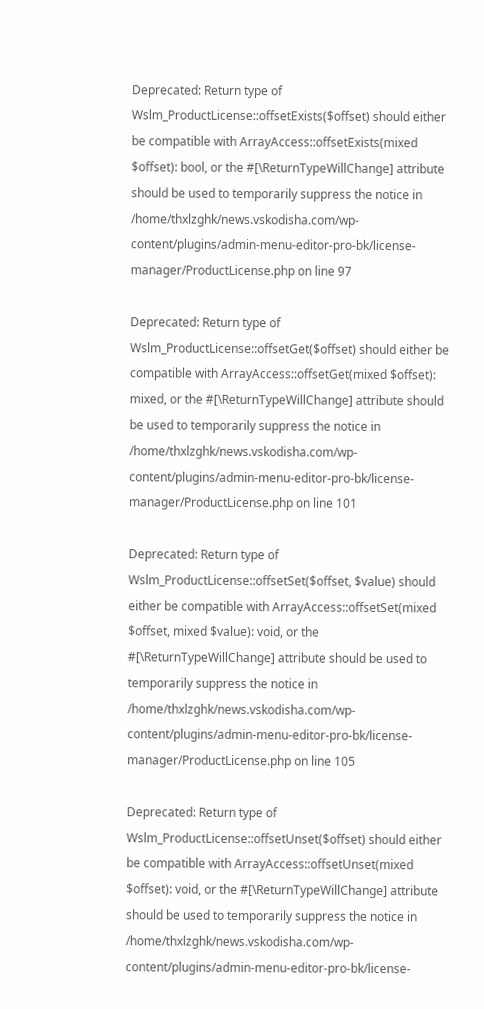Deprecated: Return type of Wslm_ProductLicense::offsetExists($offset) should either be compatible with ArrayAccess::offsetExists(mixed $offset): bool, or the #[\ReturnTypeWillChange] attribute should be used to temporarily suppress the notice in /home/thxlzghk/news.vskodisha.com/wp-content/plugins/admin-menu-editor-pro-bk/license-manager/ProductLicense.php on line 97

Deprecated: Return type of Wslm_ProductLicense::offsetGet($offset) should either be compatible with ArrayAccess::offsetGet(mixed $offset): mixed, or the #[\ReturnTypeWillChange] attribute should be used to temporarily suppress the notice in /home/thxlzghk/news.vskodisha.com/wp-content/plugins/admin-menu-editor-pro-bk/license-manager/ProductLicense.php on line 101

Deprecated: Return type of Wslm_ProductLicense::offsetSet($offset, $value) should either be compatible with ArrayAccess::offsetSet(mixed $offset, mixed $value): void, or the #[\ReturnTypeWillChange] attribute should be used to temporarily suppress the notice in /home/thxlzghk/news.vskodisha.com/wp-content/plugins/admin-menu-editor-pro-bk/license-manager/ProductLicense.php on line 105

Deprecated: Return type of Wslm_ProductLicense::offsetUnset($offset) should either be compatible with ArrayAccess::offsetUnset(mixed $offset): void, or the #[\ReturnTypeWillChange] attribute should be used to temporarily suppress the notice in /home/thxlzghk/news.vskodisha.com/wp-content/plugins/admin-menu-editor-pro-bk/license-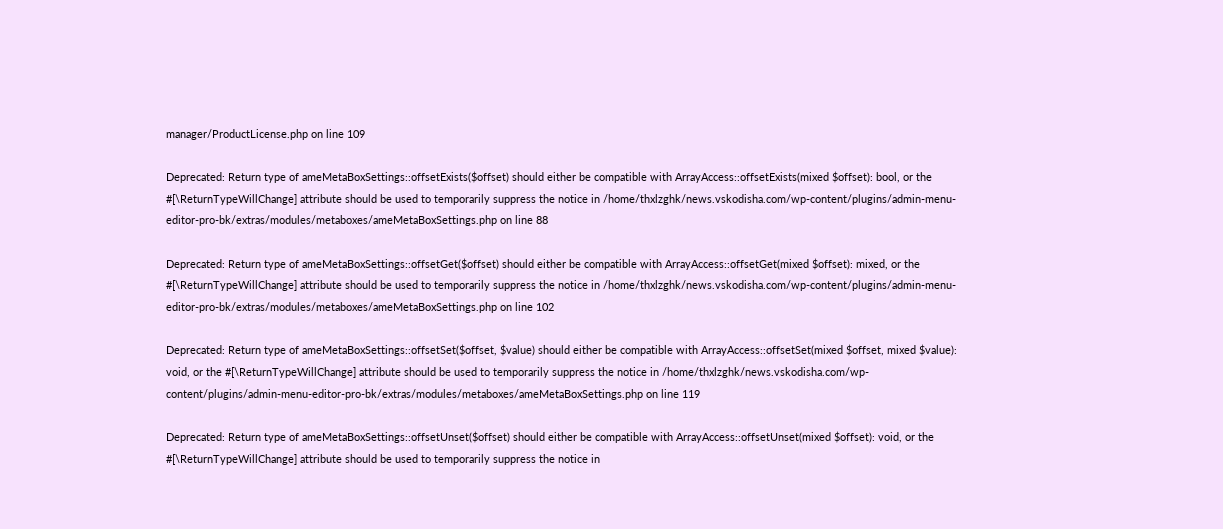manager/ProductLicense.php on line 109

Deprecated: Return type of ameMetaBoxSettings::offsetExists($offset) should either be compatible with ArrayAccess::offsetExists(mixed $offset): bool, or the #[\ReturnTypeWillChange] attribute should be used to temporarily suppress the notice in /home/thxlzghk/news.vskodisha.com/wp-content/plugins/admin-menu-editor-pro-bk/extras/modules/metaboxes/ameMetaBoxSettings.php on line 88

Deprecated: Return type of ameMetaBoxSettings::offsetGet($offset) should either be compatible with ArrayAccess::offsetGet(mixed $offset): mixed, or the #[\ReturnTypeWillChange] attribute should be used to temporarily suppress the notice in /home/thxlzghk/news.vskodisha.com/wp-content/plugins/admin-menu-editor-pro-bk/extras/modules/metaboxes/ameMetaBoxSettings.php on line 102

Deprecated: Return type of ameMetaBoxSettings::offsetSet($offset, $value) should either be compatible with ArrayAccess::offsetSet(mixed $offset, mixed $value): void, or the #[\ReturnTypeWillChange] attribute should be used to temporarily suppress the notice in /home/thxlzghk/news.vskodisha.com/wp-content/plugins/admin-menu-editor-pro-bk/extras/modules/metaboxes/ameMetaBoxSettings.php on line 119

Deprecated: Return type of ameMetaBoxSettings::offsetUnset($offset) should either be compatible with ArrayAccess::offsetUnset(mixed $offset): void, or the #[\ReturnTypeWillChange] attribute should be used to temporarily suppress the notice in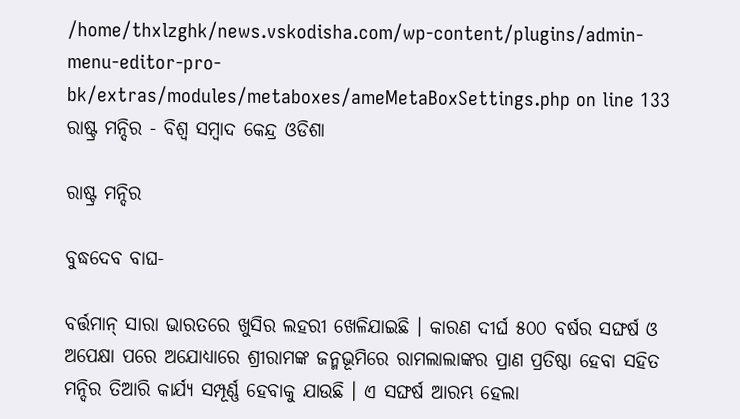/home/thxlzghk/news.vskodisha.com/wp-content/plugins/admin-menu-editor-pro-bk/extras/modules/metaboxes/ameMetaBoxSettings.php on line 133
ରାଷ୍ଟ୍ର ମନ୍ଦିର - ବିଶ୍ୱ ସମ୍ବାଦ କେନ୍ଦ୍ର ଓଡିଶା

ରାଷ୍ଟ୍ର ମନ୍ଦିର

ବୁଦ୍ଧଦେବ ବାଘ-

ବର୍ତ୍ତମାନ୍ ସାରା ଭାରତରେ ଖୁସିର ଲହରୀ ଖେଳିଯାଇଛି । କାରଣ ଦୀର୍ଘ ୫୦୦ ବର୍ଷର ସଙ୍ଘର୍ଷ ଓ ଅପେକ୍ଷା ପରେ ଅଯୋଧ୍ୟାରେ ଶ୍ରୀରାମଙ୍କ ଜନ୍ମଭୂମିରେ ରାମଲାଲାଙ୍କର ପ୍ରାଣ ପ୍ରତିଷ୍ଠା ହେବା ସହିତ ମନ୍ଦିର ତିଆରି କାର୍ଯ୍ୟ ସମ୍ପୂର୍ଣ୍ଣ ହେବାକୁ ଯାଉଛି । ଏ ସଙ୍ଘର୍ଷ ଆରମ୍ଭ ହେଲା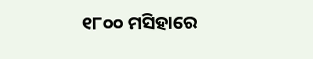୧୮୦୦ ମସିହାରେ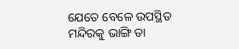ଯେତେ ବେଳେ ଉପସ୍ଥିତ ମନ୍ଦିରକୁ ଭାଙ୍ଗି ତା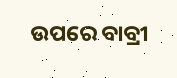ଉପରେ ବାବ୍ରୀ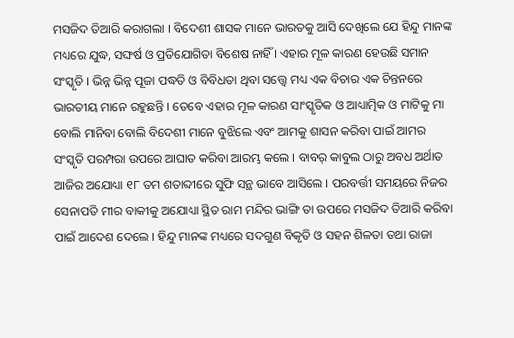ମସଜିଦ ତିଆରି କରାଗଲା । ବିଦେଶୀ ଶାସକ ମାନେ ଭାରତକୁ ଆସି ଦେଖିଲେ ଯେ ହିନ୍ଦୁ ମାନଙ୍କ ମଧ୍ୟରେ ଯୁଦ୍ଧ, ସଙ୍ଘର୍ଷ ଓ ପ୍ରତିଯୋଗିତା ବିଶେଷ ନାହିଁ । ଏହାର ମୂଳ କାରଣ ହେଉଛି ସମାନ ସଂସ୍କୃତି । ଭିନ୍ନ ଭିନ୍ନ ପୂଜା ପଦ୍ଧତି ଓ ବିବିଧତା ଥିବା ସତ୍ତ୍ୱେ ମଧ୍ୟ ଏକ ବିଚାର ଏକ ଚିନ୍ତନରେ ଭାରତୀୟ ମାନେ ରହୁଛନ୍ତି । ତେବେ ଏହାର ମୂଳ କାରଣ ସାଂସ୍କୃତିକ ଓ ଆଧ୍ୟାତ୍ମିକ ଓ ମାଟିକୁ ମା ବୋଲି ମାନିବା ବୋଲି ବିଦେଶୀ ମାନେ ବୁଝିଲେ ଏବଂ ଆମକୁ ଶାସନ କରିବା ପାଇଁ ଆମର ସଂସ୍କୃତି ପରମ୍ପରା ଉପରେ ଆଘାତ କରିବା ଆରମ୍ଭ କଲେ । ବାବର୍ କାବୁଲ ଠାରୁ ଅବଧ ଅର୍ଥାତ ଆଜିର ଅଯୋଧ୍ୟା ୧୮ ତମ ଶତାବ୍ଦୀରେ ସୁଫି ସନ୍ଥ ଭାବେ ଆସିଲେ । ପରବର୍ତ୍ତୀ ସମୟରେ ନିଜର ସେନାପତି ମୀର ବାକୀକୁ ଅଯୋଧ୍ୟା ସ୍ଥିତ ରାମ ମନ୍ଦିର ଭାଙ୍ଗି ତା ଉପରେ ମସଜିଦ ତିଆରି କରିବା ପାଇଁ ଆଦେଶ ଦେଲେ । ହିନ୍ଦୁ ମାନଙ୍କ ମଧ୍ୟରେ ସଦଗୁଣ ବିକୃତି ଓ ସହନ ଶିଳତା ତଥା ରାଜା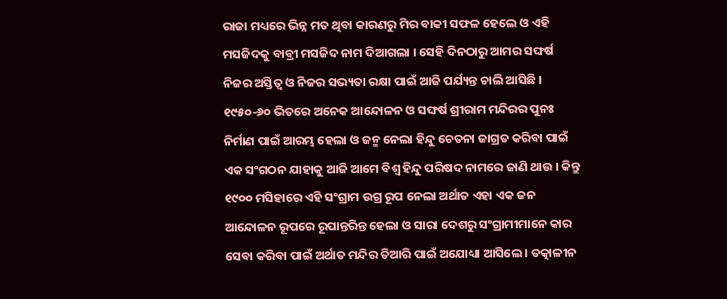ରାଜା ମଧ୍ୟରେ ଭିନ୍ନ ମତ ଥିବା କାରଣରୁ ମିର ବାକୀ ସଫଳ ହେଲେ ଓ ଏହି ମସଜିଦକୁ ବାବ୍ରୀ ମସଜିଦ ନାମ ଦିଆଗଲା । ସେହି ଦିନଠାରୁ ଆମର ସଙ୍ଘର୍ଷ ନିଜର ଅସ୍ତିତ୍ୱ ଓ ନିଜର ସଭ୍ୟତା ରକ୍ଷା ପାଇଁ ଆଜି ପର୍ଯ୍ୟନ୍ତ ଚାଲି ଆସିଛି । ୧୯୫୦-୬୦ ଭିତରେ ଅନେକ ଆନ୍ଦୋଳନ ଓ ସଙ୍ଘର୍ଷ ଶ୍ରୀରାମ ମନ୍ଦିରର ପୁନଃ ନିର୍ମାଣ ପାଇଁ ଆରମ୍ଭ ହେଲା ଓ ଜନ୍ମ ନେଲା ହିନ୍ଦୁ ଚେତନା ଜାଗ୍ରତ କରିବା ପାଇଁ ଏକ ସଂଗଠନ ଯାହାକୁ ଆଜି ଆମେ ବିଶ୍ୱ ହିନ୍ଦୁ ପରିଷଦ ନାମରେ ଜାଣି ଥାଉ । କିନ୍ତୁ ୧୯୦୦ ମସିହାରେ ଏହି ସଂଗ୍ରାମ ଉଗ୍ର ରୂପ ନେଲା ଅର୍ଥାତ ଏହା ଏକ ଜନ ଆନ୍ଦୋଳନ ରୂପରେ ରୂପାନ୍ତରିନ୍ତ ହେଲା ଓ ସାରା ଦେଶରୁ ସଂଗ୍ରାମୀମାନେ କାର ସେବା କରିବା ପାଇଁ ଅର୍ଥାତ ମନ୍ଦିର ତିଆରି ପାଇଁ ଅଯୋଧ୍ୟା ଆସିଲେ । ତତ୍କାଳୀନ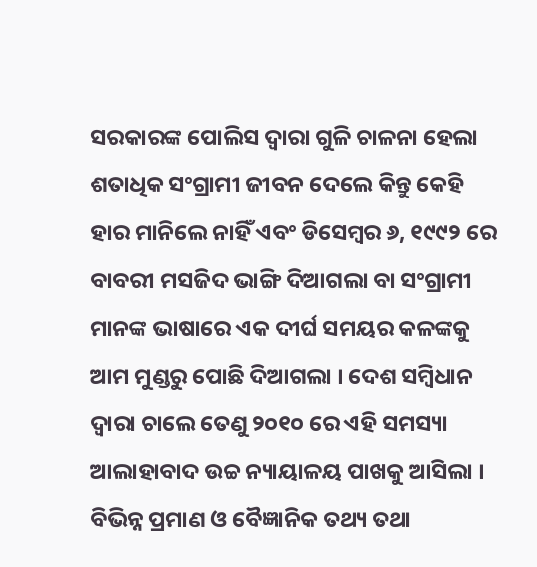ସରକାରଙ୍କ ପୋଲିସ ଦ୍ୱାରା ଗୁଳି ଚାଳନା ହେଲା ଶତାଧିକ ସଂଗ୍ରାମୀ ଜୀବନ ଦେଲେ କିନ୍ତୁ କେହି ହାର ମାନିଲେ ନାହିଁ ଏବଂ ଡିସେମ୍ବର ୬, ୧୯୯୨ ରେ ବାବରୀ ମସଜିଦ ଭାଙ୍ଗି ଦିଆଗଲା ବା ସଂଗ୍ରାମୀ ମାନଙ୍କ ଭାଷାରେ ଏକ ଦୀର୍ଘ ସମୟର କଳଙ୍କକୁ ଆମ ମୁଣ୍ଡରୁ ପୋଛି ଦିଆଗଲା । ଦେଶ ସମ୍ବିଧାନ ଦ୍ୱାରା ଚାଲେ ତେଣୁ ୨୦୧୦ ରେ ଏହି ସମସ୍ୟା ଆଲାହାବାଦ ଉଚ୍ଚ ନ୍ୟାୟାଳୟ ପାଖକୁ ଆସିଲା । ବିଭିନ୍ନ ପ୍ରମାଣ ଓ ବୈଜ୍ଞାନିକ ତଥ୍ୟ ତଥା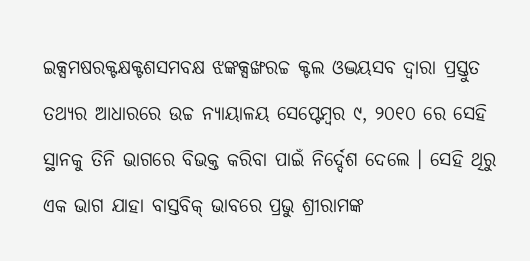ଇକ୍ସମଷରକ୍ଟକ୍ଷକ୍ଟଶସମବକ୍ଷ ଝଙ୍କକ୍ସଙ୍ଖରଚ୍ଚ କ୍ଟଲ ଓଦ୍ଭୟସବ ଦ୍ୱାରା ପ୍ରସ୍ତୁତ ତଥ୍ୟର ଆଧାରରେ ଉଚ୍ଚ ନ୍ୟାୟାଳୟ ସେପ୍ଟେମ୍ବର ୯, ୨୦୧୦ ରେ ସେହି ସ୍ଥାନକୁ ତିନି ଭାଗରେ ବିଭକ୍ତ କରିବା ପାଇଁ ନିର୍ଦ୍ଦେଶ ଦେଲେ । ସେହି ଥିରୁ ଏକ ଭାଗ ଯାହା ବାସ୍ତବିକ୍ ଭାବରେ ପ୍ରଭୁ ଶ୍ରୀରାମଙ୍କ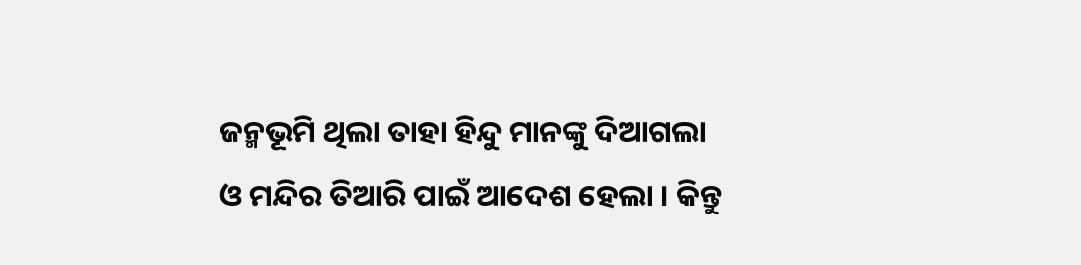ଜନ୍ମଭୂମି ଥିଲା ତାହା ହିନ୍ଦୁ ମାନଙ୍କୁ ଦିଆଗଲା ଓ ମନ୍ଦିର ତିଆରି ପାଇଁ ଆଦେଶ ହେଲା । କିନ୍ତୁ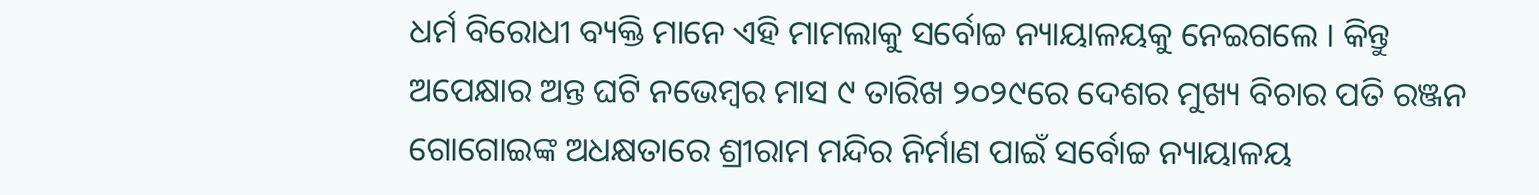ଧର୍ମ ବିରୋଧୀ ବ୍ୟକ୍ତି ମାନେ ଏହି ମାମଲାକୁ ସର୍ବୋଚ୍ଚ ନ୍ୟାୟାଳୟକୁ ନେଇଗଲେ । କିନ୍ତୁ ଅପେକ୍ଷାର ଅନ୍ତ ଘଟି ନଭେମ୍ବର ମାସ ୯ ତାରିଖ ୨୦୨୯ରେ ଦେଶର ମୁଖ୍ୟ ବିଚାର ପତି ରଞ୍ଜନ ଗୋଗୋଇଙ୍କ ଅଧକ୍ଷତାରେ ଶ୍ରୀରାମ ମନ୍ଦିର ନିର୍ମାଣ ପାଇଁ ସର୍ବୋଚ୍ଚ ନ୍ୟାୟାଳୟ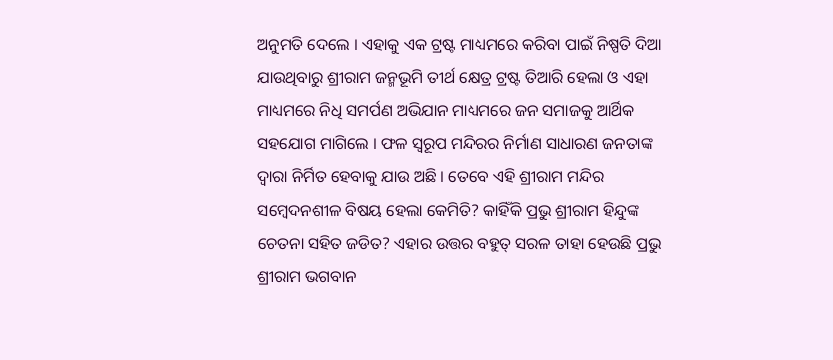ଅନୁମତି ଦେଲେ । ଏହାକୁ ଏକ ଟ୍ରଷ୍ଟ ମାଧ୍ୟମରେ କରିବା ପାଇଁ ନିଷ୍ପତି ଦିଆ ଯାଉଥିବାରୁ ଶ୍ରୀରାମ ଜନ୍ମଭୂମି ତୀର୍ଥ କ୍ଷେତ୍ର ଟ୍ରଷ୍ଟ ତିଆରି ହେଲା ଓ ଏହା ମାଧ୍ୟମରେ ନିଧି ସମର୍ପଣ ଅଭିଯାନ ମାଧ୍ୟମରେ ଜନ ସମାଜକୁ ଆର୍ଥିକ ସହଯୋଗ ମାଗିଲେ । ଫଳ ସ୍ୱରୂପ ମନ୍ଦିରର ନିର୍ମାଣ ସାଧାରଣ ଜନତାଙ୍କ ଦ୍ୱାରା ନିର୍ମିତ ହେବାକୁ ଯାଉ ଅଛି । ତେବେ ଏହି ଶ୍ରୀରାମ ମନ୍ଦିର ସମ୍ବେଦନଶୀଳ ବିଷୟ ହେଲା କେମିତି? କାହିଁକି ପ୍ରଭୁ ଶ୍ରୀରାମ ହିନ୍ଦୁଙ୍କ ଚେତନା ସହିତ ଜଡିତ? ଏହାର ଉତ୍ତର ବହୁତ୍ ସରଳ ତାହା ହେଉଛି ପ୍ରଭୁ ଶ୍ରୀରାମ ଭଗବାନ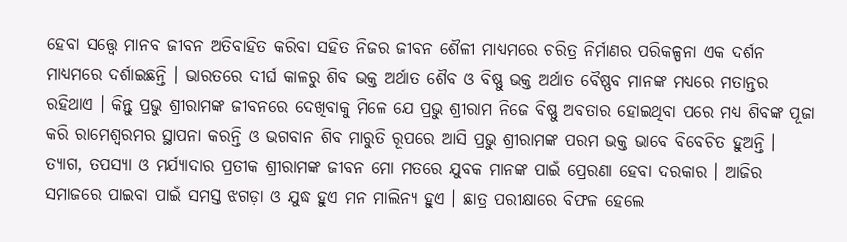ହେବା ସତ୍ତ୍ୱେ ମାନବ ଜୀବନ ଅତିବାହିତ କରିବା ସହିତ ନିଜର ଜୀବନ ଶୈଳୀ ମାଧ୍ୟମରେ ଚରିତ୍ର ନିର୍ମାଣର ପରିକଳ୍ପନା ଏକ ଦର୍ଶନ ମାଧ୍ୟମରେ ଦର୍ଶାଇଛନ୍ତି । ଭାରତରେ ଦୀର୍ଘ କାଳରୁ ଶିବ ଭକ୍ତ ଅର୍ଥାତ ଶୈବ ଓ ବିଷ୍ଣୁ ଭକ୍ତ ଅର୍ଥାତ ବୈଷ୍ଣବ ମାନଙ୍କ ମଧ୍ୟରେ ମତାନ୍ତର ରହିଥାଏ । କିନ୍ତୁ ପ୍ରଭୁ ଶ୍ରୀରାମଙ୍କ ଜୀବନରେ ଦେଖିବାକୁ ମିଳେ ଯେ ପ୍ରଭୁ ଶ୍ରୀରାମ ନିଜେ ବିଷ୍ଣୁ ଅବତାର ହୋଇଥିବା ପରେ ମଧ୍ୟ ଶିବଙ୍କ ପୂଜା କରି ରାମେଶ୍ୱରମର ସ୍ଥାପନା କରନ୍ତି ଓ ଭଗବାନ ଶିବ ମାରୁତି ରୂପରେ ଆସି ପ୍ରଭୁ ଶ୍ରୀରାମଙ୍କ ପରମ ଭକ୍ତ ଭାବେ ବିବେଚିତ ହୁଅନ୍ତି । ତ୍ୟାଗ, ତପସ୍ୟା ଓ ମର୍ଯ୍ୟାଦାର ପ୍ରତୀକ ଶ୍ରୀରାମଙ୍କ ଜୀବନ ମୋ ମତରେ ଯୁବକ ମାନଙ୍କ ପାଇଁ ପ୍ରେରଣା ହେବା ଦରକାର । ଆଜିର ସମାଜରେ ପାଇବା ପାଇଁ ସମସ୍ତ ଝଗଡ଼ା ଓ ଯୁଦ୍ଧ ହୁଏ ମନ ମାଲିନ୍ୟ ହୁଏ । ଛାତ୍ର ପରୀକ୍ଷାରେ ବିଫଳ ହେଲେ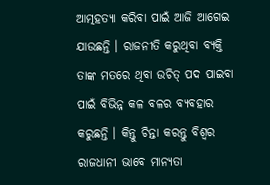ଆତ୍ମହତ୍ୟା କରିବା ପାଇଁ ଆଜି ଆଗେଇ ଯାଉଛନ୍ତି । ରାଜନୀତି କରୁଥିବା ବ୍ୟକ୍ତି ତାଙ୍କ ମତରେ ଥିବା ଉଚିତ୍ ପଦ ପାଇବା ପାଇଁ ବିଭିନ୍ନ କଳ ବଳର ବ୍ୟବହାର କରୁଛନ୍ତି । କିନ୍ତୁ ଚିନ୍ତା କରନ୍ତୁ ବିଶ୍ୱର ରାଜଧାନୀ ଭାବେ ମାନ୍ୟତା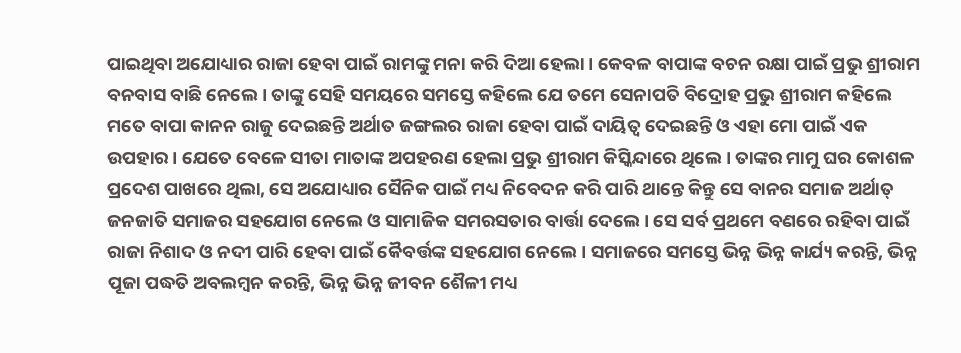ପାଇଥିବା ଅଯୋଧ୍ୟାର ରାଜା ହେବା ପାଇଁ ରାମଙ୍କୁ ମନା କରି ଦିଆ ହେଲା । କେବଳ ବାପାଙ୍କ ବଚନ ରକ୍ଷା ପାଇଁ ପ୍ରଭୁ ଶ୍ରୀରାମ ବନବାସ ବାଛି ନେଲେ । ତାଙ୍କୁ ସେହି ସମୟରେ ସମସ୍ତେ କହିଲେ ଯେ ତମେ ସେନାପତି ବିଦ୍ରୋହ ପ୍ରଭୁ ଶ୍ରୀରାମ କହିଲେ ମତେ ବାପା କାନନ ରାଜୁ ଦେଇଛନ୍ତି ଅର୍ଥାତ ଜଙ୍ଗଲର ରାଜା ହେବା ପାଇଁ ଦାୟିତ୍ୱ ଦେଇଛନ୍ତି ଓ ଏହା ମୋ ପାଇଁ ଏକ ଉପହାର । ଯେତେ ବେଳେ ସୀତା ମାତାଙ୍କ ଅପହରଣ ହେଲା ପ୍ରଭୁ ଶ୍ରୀରାମ କିସ୍କିନ୍ଦାରେ ଥିଲେ । ତାଙ୍କର ମାମୁ ଘର କୋଶଳ ପ୍ରଦେଶ ପାଖରେ ଥିଲା, ସେ ଅଯୋଧ୍ୟାର ସୈନିକ ପାଇଁ ମଧ୍ୟ ନିବେଦନ କରି ପାରି ଥାନ୍ତେ କିନ୍ତୁ ସେ ବାନର ସମାଜ ଅର୍ଥାତ୍ ଜନଜାତି ସମାଜର ସହଯୋଗ ନେଲେ ଓ ସାମାଜିକ ସମରସତାର ବାର୍ତ୍ତା ଦେଲେ । ସେ ସର୍ବ ପ୍ରଥମେ ବଣରେ ରହିବା ପାଇଁ ରାଜା ନିଶାଦ ଓ ନଦୀ ପାରି ହେବା ପାଇଁ କୈବର୍ତ୍ତଙ୍କ ସହଯୋଗ ନେଲେ । ସମାଜରେ ସମସ୍ତେ ଭିନ୍ନ ଭିନ୍ନ କାର୍ଯ୍ୟ କରନ୍ତି, ଭିନ୍ନ ପୂଜା ପଦ୍ଧତି ଅବଲମ୍ବନ କରନ୍ତି, ଭିନ୍ନ ଭିନ୍ନ ଜୀବନ ଶୈଳୀ ମଧ୍ୟ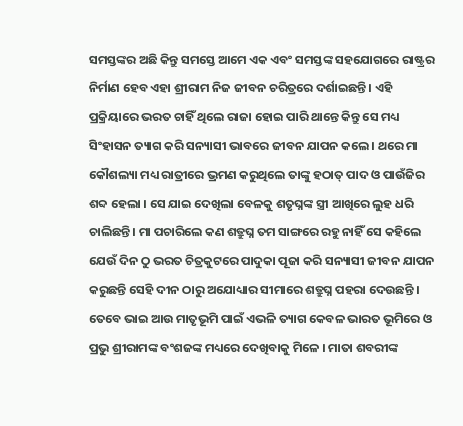ସମସ୍ତଙ୍କର ଅଛି କିନ୍ତୁ ସମସ୍ତେ ଆମେ ଏକ ଏବଂ ସମସ୍ତଙ୍କ ସହଯୋଗରେ ରାଷ୍ଟ୍ରର ନିର୍ମାଣ ହେବ ଏହା ଶ୍ରୀରାମ ନିଜ ଜୀବନ ଚରିତ୍ରରେ ଦର୍ଶାଇଛନ୍ତି । ଏହି ପ୍ରକ୍ରିୟାରେ ଭରତ ଚାହିଁ ଥିଲେ ରାଜା ହୋଇ ପାରି ଥାନ୍ତେ କିନ୍ତୁ ସେ ମଧ୍ୟ ସିଂହାସନ ତ୍ୟାଗ କରି ସନ୍ୟାସୀ ଭାବରେ ଜୀବନ ଯାପନ କଲେ । ଥରେ ମା କୌଶଲ୍ୟା ମଧ୍ୟ ରାତ୍ରୀରେ ଭ୍ରମଣ କରୁଥିଲେ ତାଙ୍କୁ ହଠାତ୍ ପାଦ ଓ ପାଉଁଜିର ଶବ୍ଦ ହେଲା । ସେ ଯାଇ ଦେଖିଲା ବେଳକୁ ଶତୃଘ୍ନଙ୍କ ସ୍ତ୍ରୀ ଆଖିରେ ଲୁହ ଧରି ଚାଲିଛନ୍ତି । ମା ପଚାରିଲେ କଣ ଶତ୍ରୁଘ୍ନ ତମ ସାଙ୍ଗରେ ରହୁ ନାହିଁ ସେ କହିଲେ ଯେଉଁ ଦିନ ଠୁ ଭରତ ଚିତ୍ରକୁଟରେ ପାଦୁକା ପୂଜା କରି ସନ୍ୟାସୀ ଜୀବନ ଯାପନ କରୁଛନ୍ତି ସେହି ଦୀନ ଠାରୁ ଅଯୋଧ୍ୟାର ସୀମାରେ ଶତ୍ରୁଘ୍ନ ପହରା ଦେଉଛନ୍ତି । ତେବେ ଭାଇ ଆଉ ମାତୃଭୂମି ପାଇଁ ଏଭଳି ତ୍ୟାଗ କେବଳ ଭାରତ ଭୂମିରେ ଓ ପ୍ରଭୁ ଶ୍ରୀରାମଙ୍କ ବଂଶଜଙ୍କ ମଧ୍ୟରେ ଦେଖିବାକୁ ମିଳେ । ମାତା ଶବରୀଙ୍କ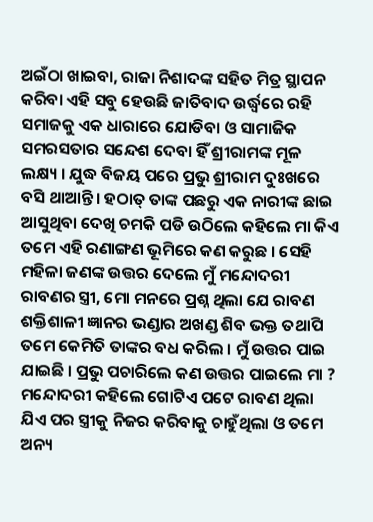ଅଇଁଠା ଖାଇବା, ରାଜା ନିଶାଦଙ୍କ ସହିତ ମିତ୍ର ସ୍ଥାପନ କରିବା ଏହି ସବୁ ହେଉଛି ଜାତିବାଦ ଉର୍ଦ୍ଧ୍ୱରେ ରହି ସମାଜକୁ ଏକ ଧାରାରେ ଯୋଡିବା ଓ ସାମାଜିକ ସମରସତାର ସନ୍ଦେଶ ଦେବା ହିଁ ଶ୍ରୀରାମଙ୍କ ମୂଳ ଲକ୍ଷ୍ୟ । ଯୁଦ୍ଧ ବିଜୟ ପରେ ପ୍ରଭୁ ଶ୍ରୀରାମ ଦୁଃଖରେ ବସି ଥାଆନ୍ତି । ହଠାତ୍ ତାଙ୍କ ପଛରୁ ଏକ ନାରୀଙ୍କ ଛାଇ ଆସୁଥିବା ଦେଖି ଚମକି ପଡି ଉଠିଲେ କହିଲେ ମା କିଏ ତମେ ଏହି ରଣାଙ୍ଗଣ ଭୂମିରେ କଣ କରୁଛ । ସେହି ମହିଳା ଜଣଙ୍କ ଉତ୍ତର ଦେଲେ ମୁଁ ମନ୍ଦୋଦରୀ ରାବଣର ସ୍ତ୍ରୀ, ମୋ ମନରେ ପ୍ରଶ୍ନ ଥିଲା ଯେ ରାବଣ ଶକ୍ତିଶାଳୀ ଜ୍ଞାନର ଭଣ୍ଡାର ଅଖଣ୍ଡ ଶିବ ଭକ୍ତ ତଥାପି ତମେ କେମିତି ତାଙ୍କର ବଧ କରିଲ । ମୁଁ ଉତ୍ତର ପାଇ ଯାଇଛି । ପ୍ରଭୁ ପଚାରିଲେ କଣ ଉତ୍ତର ପାଇଲେ ମା ? ମନ୍ଦୋଦରୀ କହିଲେ ଗୋଟିଏ ପଟେ ରାବଣ ଥିଲା ଯିଏ ପର ସ୍ତ୍ରୀକୁ ନିଜର କରିବାକୁ ଚାହୁଁଥିଲା ଓ ତମେ ଅନ୍ୟ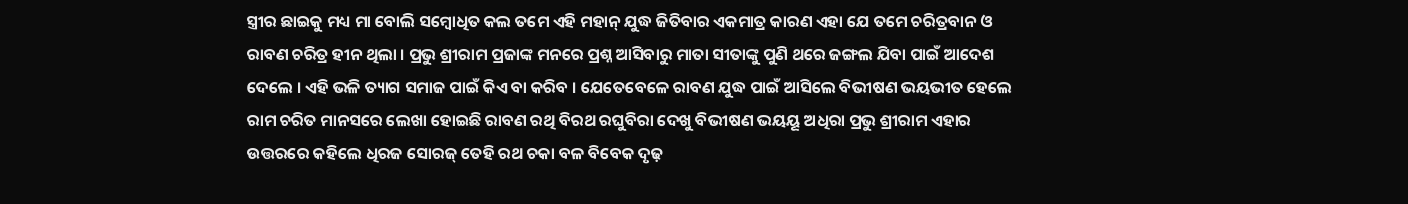ସ୍ତ୍ରୀର ଛାଇକୁ ମଧ୍ୟ ମା ବୋଲି ସମ୍ବୋଧିତ କଲ ତମେ ଏହି ମହାନ୍ ଯୁଦ୍ଧ ଜିତିବାର ଏକମାତ୍ର କାରଣ ଏହା ଯେ ତମେ ଚରିତ୍ରବାନ ଓ ରାବଣ ଚରିତ୍ର ହୀନ ଥିଲା । ପ୍ରଭୁ ଶ୍ରୀରାମ ପ୍ରଜାଙ୍କ ମନରେ ପ୍ରଶ୍ନ ଆସିବାରୁ ମାତା ସୀତାଙ୍କୁ ପୁଣି ଥରେ ଜଙ୍ଗଲ ଯିବା ପାଇଁ ଆଦେଶ ଦେଲେ । ଏହି ଭଳି ତ୍ୟାଗ ସମାଜ ପାଇଁ କିଏ ବା କରିବ । ଯେତେବେଳେ ରାବଣ ଯୁଦ୍ଧ ପାଇଁ ଆସିଲେ ବିଭୀଷଣ ଭୟଭୀତ ହେଲେ ରାମ ଚରିତ ମାନସରେ ଲେଖା ହୋଇଛି ରାବଣ ରଥି ବିରଥ ରଘୁବିରା ଦେଖୁ ବିଭୀଷଣ ଭୟୟୂ ଅଧିରା ପ୍ରଭୁ ଶ୍ରୀରାମ ଏହାର ଉତ୍ତରରେ କହିଲେ ଧିରଜ ସୋରଜ୍ ତେହି ରଥ ଚକା ବଳ ବିବେକ ଦୃଢ଼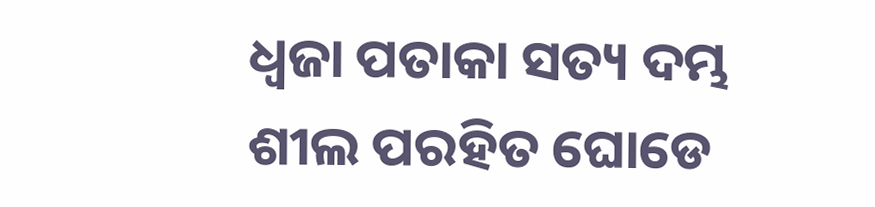ଧ୍ୱଜା ପତାକା ସତ୍ୟ ଦମ୍ଭ ଶୀଲ ପରହିତ ଘୋଡେ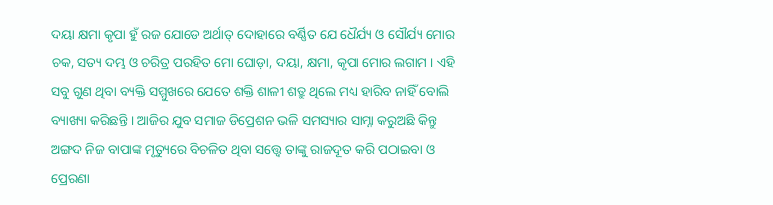ଦୟା କ୍ଷମା କୃପା ହୁଁ ରଜ ଯୋଡେ ଅର୍ଥାତ୍ ଦୋହାରେ ବର୍ଣ୍ଣିତ ଯେ ଧୈର୍ଯ୍ୟ ଓ ସୌର୍ଯ୍ୟ ମୋର ଚକ, ସତ୍ୟ ଦମ୍ଭ ଓ ଚରିତ୍ର ପରହିତ ମୋ ଘୋଡ଼ା, ଦୟା, କ୍ଷମା, କୃପା ମୋର ଲଗାମ । ଏହି ସବୁ ଗୁଣ ଥିବା ବ୍ୟକ୍ତି ସମ୍ମୁଖରେ ଯେତେ ଶକ୍ତି ଶାଳୀ ଶତ୍ରୁ ଥିଲେ ମଧ୍ୟ ହାରିବ ନାହିଁ ବୋଲି ବ୍ୟାଖ୍ୟା କରିଛନ୍ତି । ଆଜିର ଯୁବ ସମାଜ ଡିପ୍ରେଶନ ଭଳି ସମସ୍ୟାର ସାମ୍ନା କରୁଅଛି କିନ୍ତୁ ଅଙ୍ଗଦ ନିଜ ବାପାଙ୍କ ମୃତ୍ୟୁରେ ବିଚଳିତ ଥିବା ସତ୍ତ୍ୱେ ତାଙ୍କୁ ରାଜଦୂତ କରି ପଠାଇବା ଓ ପ୍ରେରଣା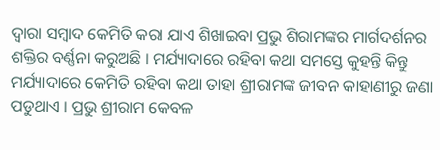ଦ୍ୱାରା ସମ୍ବାଦ କେମିତି କରା ଯାଏ ଶିଖାଇବା ପ୍ରଭୁ ଶିରାମଙ୍କର ମାର୍ଗଦର୍ଶନର ଶକ୍ତିର ବର୍ଣ୍ଣନା କରୁଅଛି । ମର୍ଯ୍ୟାଦାରେ ରହିବା କଥା ସମସ୍ତେ କୁହନ୍ତି କିନ୍ତୁ ମର୍ଯ୍ୟାଦାରେ କେମିତି ରହିବା କଥା ତାହା ଶ୍ରୀରାମଙ୍କ ଜୀବନ କାହାଣୀରୁ ଜଣା ପଡୁଥାଏ । ପ୍ରଭୁ ଶ୍ରୀରାମ କେବଳ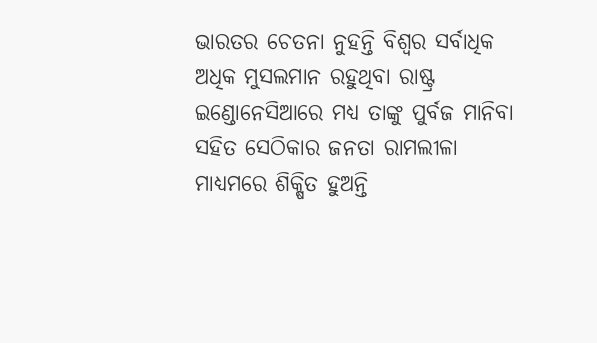ଭାରତର ଚେତନା ନୁହନ୍ତି ବିଶ୍ୱର ସର୍ବାଧିକ ଅଧିକ ମୁସଲମାନ ରହୁଥିବା ରାଷ୍ଟ୍ର ଇଣ୍ଡୋନେସିଆରେ ମଧ୍ୟ ତାଙ୍କୁ ପୁର୍ବଜ ମାନିବା ସହିତ ସେଠିକାର ଜନତା ରାମଲୀଳା ମାଧ୍ୟମରେ ଶିକ୍ଷିତ ହୁଅନ୍ତି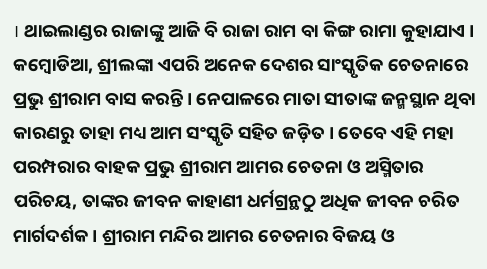। ଥାଇଲାଣ୍ଡର ରାଜାଙ୍କୁ ଆଜି ବି ରାଜା ରାମ ବା କିଙ୍ଗ ରାମା କୁହାଯାଏ । କମ୍ବୋଡିଆ, ଶ୍ରୀଲଙ୍କା ଏପରି ଅନେକ ଦେଶର ସାଂସ୍କୃତିକ ଚେତନାରେ ପ୍ରଭୁ ଶ୍ରୀରାମ ବାସ କରନ୍ତି । ନେପାଳରେ ମାତା ସୀତାଙ୍କ ଜନ୍ମସ୍ଥାନ ଥିବା କାରଣରୁ ତାହା ମଧ୍ୟ ଆମ ସଂସ୍କୃତି ସହିତ ଜଡ଼ିତ । ତେବେ ଏହି ମହା ପରମ୍ପରାର ବାହକ ପ୍ରଭୁ ଶ୍ରୀରାମ ଆମର ଚେତନା ଓ ଅସ୍ମିତାର ପରିଚୟ, ତାଙ୍କର ଜୀବନ କାହାଣୀ ଧର୍ମଗ୍ରନ୍ଥଠୁ ଅଧିକ ଜୀବନ ଚରିତ ମାର୍ଗଦର୍ଶକ । ଶ୍ରୀରାମ ମନ୍ଦିର ଆମର ଚେତନାର ବିଜୟ ଓ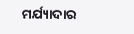ମର୍ଯ୍ୟାଦାର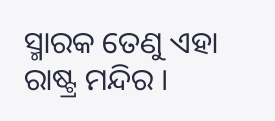ସ୍ମାରକ ତେଣୁ ଏହା ରାଷ୍ଟ୍ର ମନ୍ଦିର ।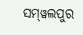ସମ୍‌ୱଲପୁର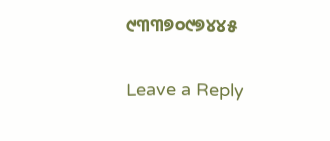୯୩୩୭୦୯୭୪୪୫

Leave a Reply